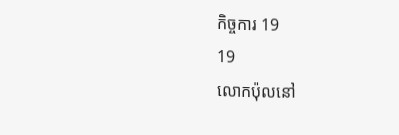កិច្ចការ 19
19
លោកប៉ុលនៅ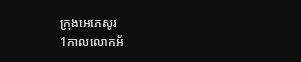ក្រុងអេភេសូរ
1កាលលោកអ័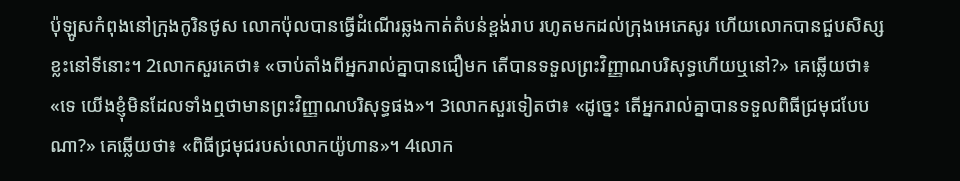ប៉ុឡូសកំពុងនៅក្រុងកូរិនថូស លោកប៉ុលបានធ្វើដំណើរឆ្លងកាត់តំបន់ខ្ពង់រាប រហូតមកដល់ក្រុងអេភេសូរ ហើយលោកបានជួបសិស្សខ្លះនៅទីនោះ។ 2លោកសួរគេថា៖ «ចាប់តាំងពីអ្នករាល់គ្នាបានជឿមក តើបានទទួលព្រះវិញ្ញាណបរិសុទ្ធហើយឬនៅ?» គេឆ្លើយថា៖ «ទេ យើងខ្ញុំមិនដែលទាំងឮថាមានព្រះវិញ្ញាណបរិសុទ្ធផង»។ 3លោកសួរទៀតថា៖ «ដូច្នេះ តើអ្នករាល់គ្នាបានទទួលពិធីជ្រមុជបែបណា?» គេឆ្លើយថា៖ «ពិធីជ្រមុជរបស់លោកយ៉ូហាន»។ 4លោក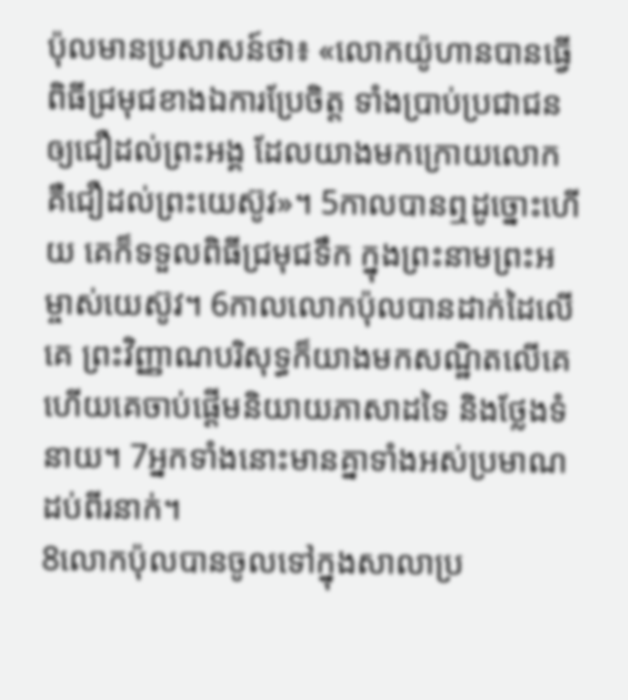ប៉ុលមានប្រសាសន៍ថា៖ «លោកយ៉ូហានបានធ្វើពិធីជ្រមុជខាងឯការប្រែចិត្ត ទាំងប្រាប់ប្រជាជនឲ្យជឿដល់ព្រះអង្គ ដែលយាងមកក្រោយលោក គឺជឿដល់ព្រះយេស៊ូវ»។ 5កាលបានឮដូច្នោះហើយ គេក៏ទទួលពិធីជ្រមុជទឹក ក្នុងព្រះនាមព្រះអម្ចាស់យេស៊ូវ។ 6កាលលោកប៉ុលបានដាក់ដៃលើគេ ព្រះវិញ្ញាណបរិសុទ្ធក៏យាងមកសណ្ឋិតលើគេ ហើយគេចាប់ផ្ដើមនិយាយភាសាដទៃ និងថ្លែងទំនាយ។ 7អ្នកទាំងនោះមានគ្នាទាំងអស់ប្រមាណដប់ពីរនាក់។
8លោកប៉ុលបានចូលទៅក្នុងសាលាប្រ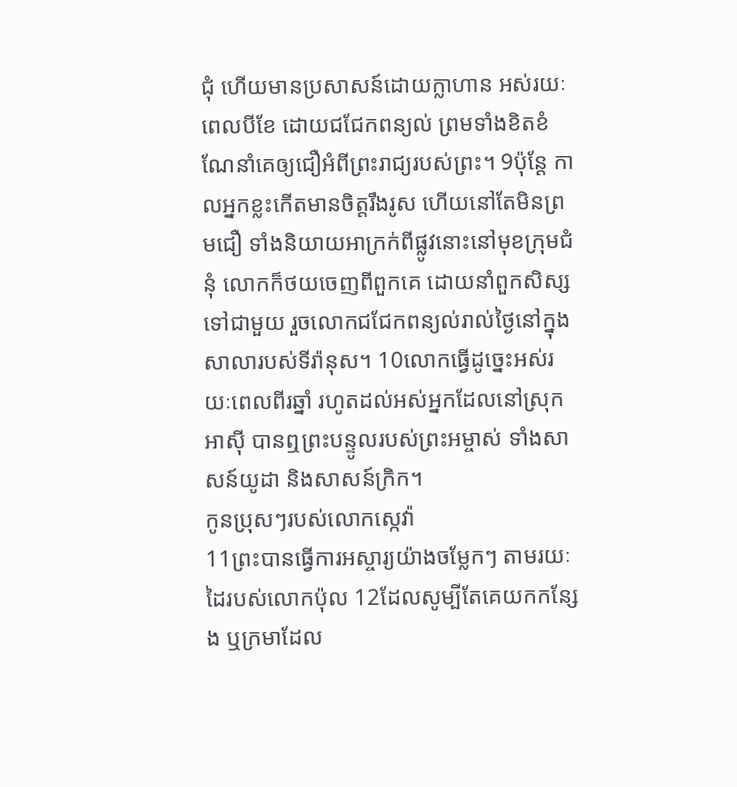ជុំ ហើយមានប្រសាសន៍ដោយក្លាហាន អស់រយៈពេលបីខែ ដោយជជែកពន្យល់ ព្រមទាំងខិតខំណែនាំគេឲ្យជឿអំពីព្រះរាជ្យរបស់ព្រះ។ 9ប៉ុន្ដែ កាលអ្នកខ្លះកើតមានចិត្តរឹងរូស ហើយនៅតែមិនព្រមជឿ ទាំងនិយាយអាក្រក់ពីផ្លូវនោះនៅមុខក្រុមជំនុំ លោកក៏ថយចេញពីពួកគេ ដោយនាំពួកសិស្សទៅជាមួយ រួចលោកជជែកពន្យល់រាល់ថ្ងៃនៅក្នុងសាលារបស់ទីរ៉ានុស។ 10លោកធ្វើដូច្នេះអស់រយៈពេលពីរឆ្នាំ រហូតដល់អស់អ្នកដែលនៅស្រុកអាស៊ី បានឮព្រះបន្ទូលរបស់ព្រះអម្ចាស់ ទាំងសាសន៍យូដា និងសាសន៍ក្រិក។
កូនប្រុសៗរបស់លោកស្កេវ៉ា
11ព្រះបានធ្វើការអស្ចារ្យយ៉ាងចម្លែកៗ តាមរយៈដៃរបស់លោកប៉ុល 12ដែលសូម្បីតែគេយកកន្សែង ឬក្រមាដែល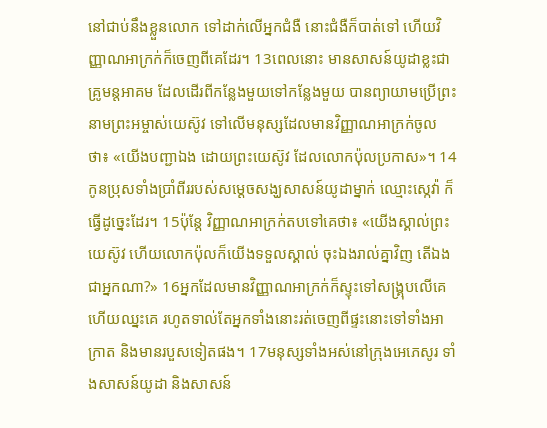នៅជាប់នឹងខ្លួនលោក ទៅដាក់លើអ្នកជំងឺ នោះជំងឺក៏បាត់ទៅ ហើយវិញ្ញាណអាក្រក់ក៏ចេញពីគេដែរ។ 13ពេលនោះ មានសាសន៍យូដាខ្លះជាគ្រូមន្តអាគម ដែលដើរពីកន្លែងមួយទៅកន្លែងមួយ បានព្យាយាមប្រើព្រះនាមព្រះអម្ចាស់យេស៊ូវ ទៅលើមនុស្សដែលមានវិញ្ញាណអាក្រក់ចូលថា៖ «យើងបញ្ជាឯង ដោយព្រះយេស៊ូវ ដែលលោកប៉ុលប្រកាស»។ 14កូនប្រុសទាំងប្រាំពីររបស់សម្ដេចសង្ឃសាសន៍យូដាម្នាក់ ឈ្មោះស្កេវ៉ា ក៏ធ្វើដូច្នេះដែរ។ 15ប៉ុន្ដែ វិញ្ញាណអាក្រក់តបទៅគេថា៖ «យើងស្គាល់ព្រះយេស៊ូវ ហើយលោកប៉ុលក៏យើងទទួលស្គាល់ ចុះឯងរាល់គ្នាវិញ តើឯងជាអ្នកណា?» 16អ្នកដែលមានវិញ្ញាណអាក្រក់ក៏ស្ទុះទៅសង្គ្រុបលើគេ ហើយឈ្នះគេ រហូតទាល់តែអ្នកទាំងនោះរត់ចេញពីផ្ទះនោះទៅទាំងអាក្រាត និងមានរបួសទៀតផង។ 17មនុស្សទាំងអស់នៅក្រុងអេភេសូរ ទាំងសាសន៍យូដា និងសាសន៍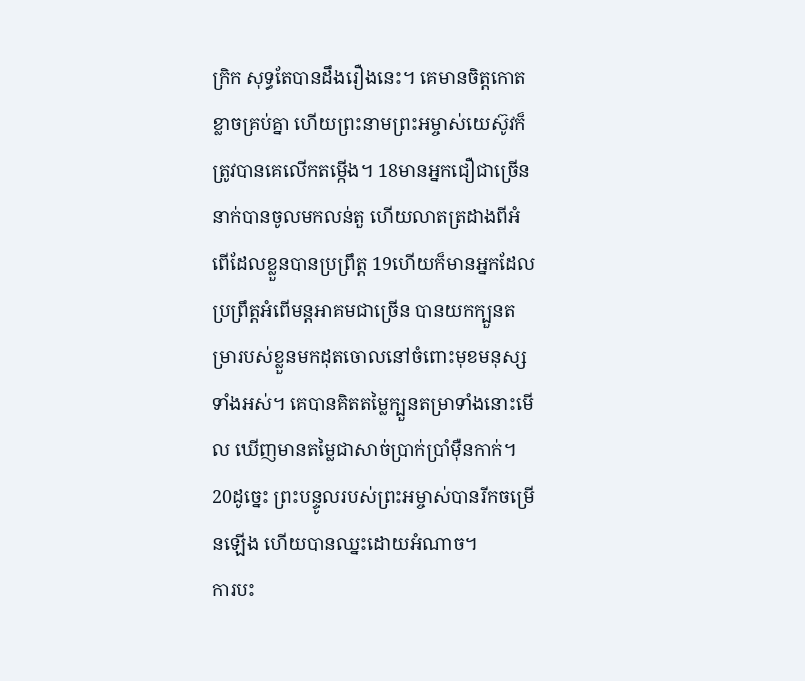ក្រិក សុទ្ធតែបានដឹងរឿងនេះ។ គេមានចិត្តកោតខ្លាចគ្រប់គ្នា ហើយព្រះនាមព្រះអម្ចាស់យេស៊ូវក៏ត្រូវបានគេលើកតម្កើង។ 18មានអ្នកជឿជាច្រើននាក់បានចូលមកលន់តួ ហើយលាតត្រដាងពីអំពើដែលខ្លួនបានប្រព្រឹត្ត 19ហើយក៏មានអ្នកដែលប្រព្រឹត្តអំពើមន្តអាគមជាច្រើន បានយកក្បួនតម្រារបស់ខ្លួនមកដុតចោលនៅចំពោះមុខមនុស្សទាំងអស់។ គេបានគិតតម្លៃក្បួនតម្រាទាំងនោះមើល ឃើញមានតម្លៃជាសាច់ប្រាក់ប្រាំម៉ឺនកាក់។ 20ដូច្នេះ ព្រះបន្ទូលរបស់ព្រះអម្ចាស់បានរីកចម្រើនឡើង ហើយបានឈ្នះដោយអំណាច។
ការបះ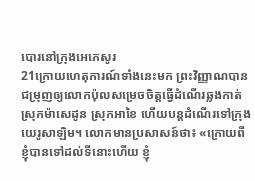បោរនៅក្រុងអេភេសូរ
21ក្រោយហេតុការណ៍ទាំងនេះមក ព្រះវិញ្ញាណបានជម្រុញឲ្យលោកប៉ុលសម្រេចចិត្តធ្វើដំណើរឆ្លងកាត់ស្រុកម៉ាសេដូន ស្រុកអាខៃ ហើយបន្តដំណើរទៅក្រុងយេរូសាឡិម។ លោកមានប្រសាសន៍ថា៖ «ក្រោយពីខ្ញុំបានទៅដល់ទីនោះហើយ ខ្ញុំ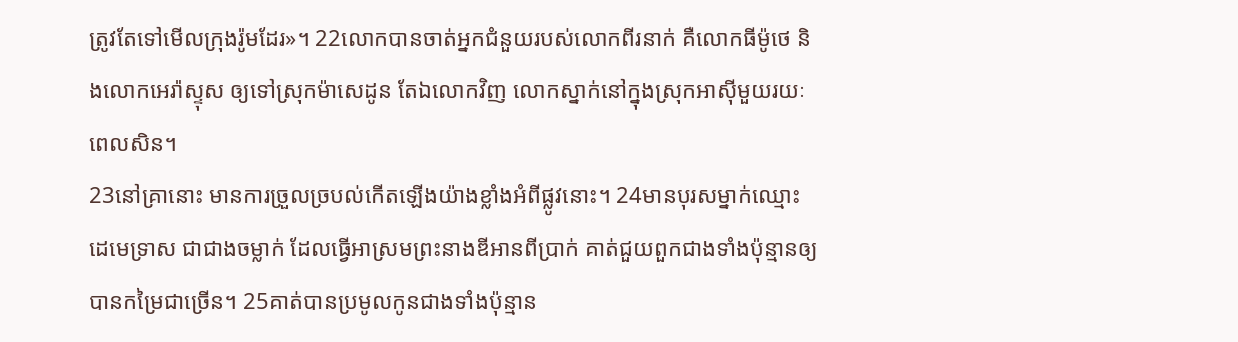ត្រូវតែទៅមើលក្រុងរ៉ូមដែរ»។ 22លោកបានចាត់អ្នកជំនួយរបស់លោកពីរនាក់ គឺលោកធីម៉ូថេ និងលោកអេរ៉ាស្ទុស ឲ្យទៅស្រុកម៉ាសេដូន តែឯលោកវិញ លោកស្នាក់នៅក្នុងស្រុកអាស៊ីមួយរយៈពេលសិន។
23នៅគ្រានោះ មានការច្រួលច្របល់កើតឡើងយ៉ាងខ្លាំងអំពីផ្លូវនោះ។ 24មានបុរសម្នាក់ឈ្មោះដេមេទ្រាស ជាជាងចម្លាក់ ដែលធ្វើអាស្រមព្រះនាងឌីអានពីប្រាក់ គាត់ជួយពួកជាងទាំងប៉ុន្មានឲ្យបានកម្រៃជាច្រើន។ 25គាត់បានប្រមូលកូនជាងទាំងប៉ុន្មាន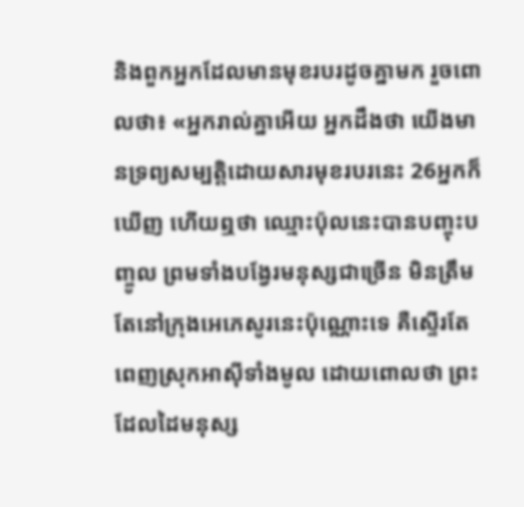និងពួកអ្នកដែលមានមុខរបរដូចគ្នាមក រួចពោលថា៖ «អ្នករាល់គ្នាអើយ អ្នកដឹងថា យើងមានទ្រព្យសម្បត្តិដោយសារមុខរបរនេះ 26អ្នកក៏ឃើញ ហើយឮថា ឈ្មោះប៉ុលនេះបានបញ្ចុះបញ្ចូល ព្រមទាំងបង្វែរមនុស្សជាច្រើន មិនត្រឹមតែនៅក្រុងអេភេសូរនេះប៉ុណ្ណោះទេ គឺស្ទើរតែពេញស្រុកអាស៊ីទាំងមូល ដោយពោលថា ព្រះដែលដៃមនុស្ស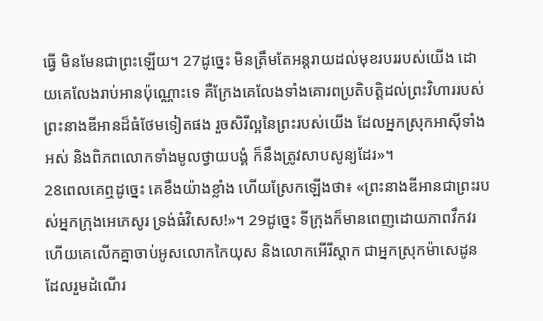ធ្វើ មិនមែនជាព្រះឡើយ។ 27ដូច្នេះ មិនត្រឹមតែអន្តរាយដល់មុខរបររបស់យើង ដោយគេលែងរាប់អានប៉ុណ្ណោះទេ គឺក្រែងគេលែងទាំងគោរពប្រតិបត្តិដល់ព្រះវិហាររបស់ព្រះនាងឌីអានដ៏ធំថែមទៀតផង រួចសិរីល្អនៃព្រះរបស់យើង ដែលអ្នកស្រុកអាស៊ីទាំងអស់ និងពិភពលោកទាំងមូលថ្វាយបង្គំ ក៏នឹងត្រូវសាបសូន្យដែរ»។
28ពេលគេឮដូច្នេះ គេខឹងយ៉ាងខ្លាំង ហើយស្រែកឡើងថា៖ «ព្រះនាងឌីអានជាព្រះរបស់អ្នកក្រុងអេភេសូរ ទ្រង់ធំវិសេស!»។ 29ដូច្នេះ ទីក្រុងក៏មានពេញដោយភាពវឹកវរ ហើយគេលើកគ្នាចាប់អូសលោកកៃយុស និងលោកអើរីស្តាក ជាអ្នកស្រុកម៉ាសេដូន ដែលរួមដំណើរ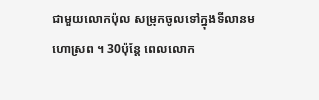ជាមួយលោកប៉ុល សម្រុកចូលទៅក្នុងទីលានមហោស្រព ។ 30ប៉ុន្ដែ ពេលលោក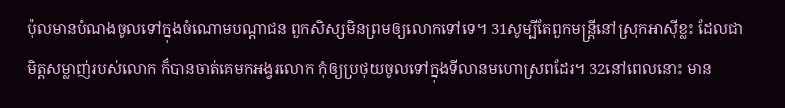ប៉ុលមានបំណងចូលទៅក្នុងចំណោមបណ្តាជន ពួកសិស្សមិនព្រមឲ្យលោកទៅទេ។ 31សូម្បីតែពួកមន្រ្តីនៅស្រុកអាស៊ីខ្លះ ដែលជាមិត្តសម្លាញ់របស់លោក ក៏បានចាត់គេមកអង្វរលោក កុំឲ្យប្រថុយចូលទៅក្នុងទីលានមហោស្រពដែរ។ 32នៅពេលនោះ មាន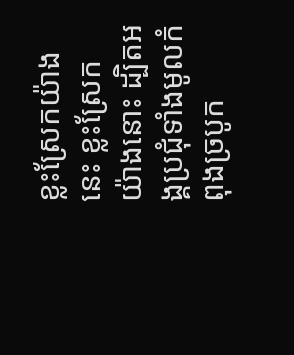ខ្លះស្រែកយ៉ាងនេះ ខ្លះស្រែកយ៉ាងនោះ ដ្បិតអង្គប្រជុំទាំងមូលកំពុងច្របូក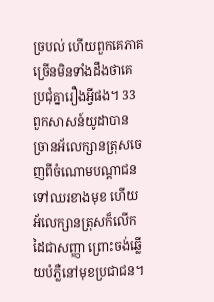ច្របល់ ហើយពួកគេភាគច្រើនមិនទាំងដឹងថាគេប្រជុំគ្នារឿងអ្វីផង។ 33ពួកសាសន៍យូដាបានច្រានអ័លេក្សានត្រុសចេញពីចំណោមបណ្ដាជន ទៅឈរខាងមុខ ហើយអ័លេក្សានត្រុសក៏លើកដៃជាសញ្ញា ព្រោះចង់ឆ្លើយបំភ្លឺនៅមុខប្រជាជន។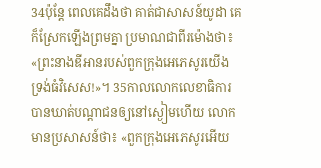34ប៉ុន្តែ ពេលគេដឹងថា គាត់ជាសាសន៍យូដា គេក៏ស្រែកឡើងព្រមគ្នា ប្រមាណជាពីរម៉ោងថា៖ «ព្រះនាងឌីអានរបស់ពួកក្រុងអេភេសូរយើង ទ្រង់ធំវិសេស!»។ 35កាលលោកលេខាធិការបានឃាត់បណ្ដាជនឲ្យនៅស្ងៀមហើយ លោកមានប្រសាសន៍ថា៖ «ពួកក្រុងអេភេសូរអើយ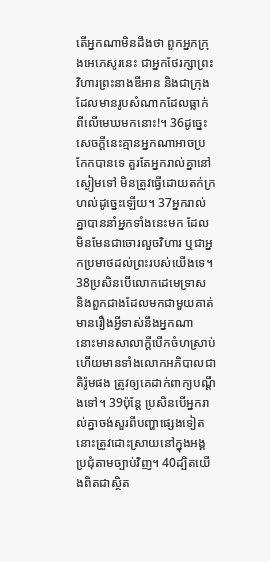តើអ្នកណាមិនដឹងថា ពួកអ្នកក្រុងអេភេសូរនេះ ជាអ្នកថែរក្សាព្រះវិហារព្រះនាងឌីអាន និងជាក្រុងដែលមានរូបសំណាកដែលធ្លាក់ពីលើមេឃមកនោះ!។ 36ដូច្នេះ សេចក្ដីនេះគ្មានអ្នកណាអាចប្រកែកបានទេ គួរតែអ្នករាល់គ្នានៅស្ងៀមទៅ មិនត្រូវធ្វើដោយតក់ក្រហល់ដូច្នេះឡើយ។ 37អ្នករាល់គ្នាបាននាំអ្នកទាំងនេះមក ដែលមិនមែនជាចោរលួចវិហារ ឬជាអ្នកប្រមាថដល់ព្រះរបស់យើងទេ។ 38ប្រសិនបើលោកដេមេទ្រាស និងពួកជាងដែលមកជាមួយគាត់ មានរឿងអ្វីទាស់នឹងអ្នកណា នោះមានសាលាក្តីបើកចំហស្រាប់ ហើយមានទាំងលោកអភិបាលជាតិរ៉ូមផង ត្រូវឲ្យគេដាក់ពាក្យបណ្ដឹងទៅ។ 39ប៉ុន្ដែ ប្រសិនបើអ្នករាល់គ្នាចង់សួរពីបញ្ហាផ្សេងទៀត នោះត្រូវដោះស្រាយនៅក្នុងអង្គប្រជុំតាមច្បាប់វិញ។ 40ដ្បិតយើងពិតជាស្ថិត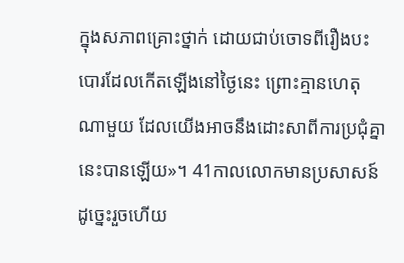ក្នុងសភាពគ្រោះថ្នាក់ ដោយជាប់ចោទពីរឿងបះបោរដែលកើតឡើងនៅថ្ងៃនេះ ព្រោះគ្មានហេតុណាមួយ ដែលយើងអាចនឹងដោះសាពីការប្រជុំគ្នានេះបានឡើយ»។ 41កាលលោកមានប្រសាសន៍ដូច្នេះរួចហើយ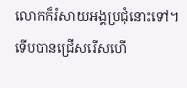លោកក៏រំសាយអង្គប្រជុំនោះទៅ។
ទើបបានជ្រើសរើសហើ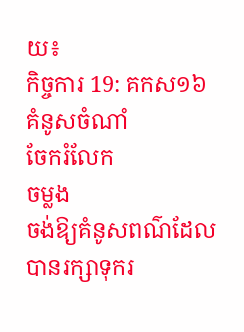យ៖
កិច្ចការ 19: គកស១៦
គំនូសចំណាំ
ចែករំលែក
ចម្លង
ចង់ឱ្យគំនូសពណ៌ដែលបានរក្សាទុករ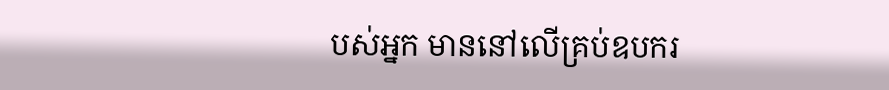បស់អ្នក មាននៅលើគ្រប់ឧបករ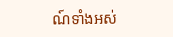ណ៍ទាំងអស់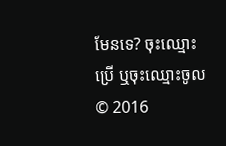មែនទេ? ចុះឈ្មោះប្រើ ឬចុះឈ្មោះចូល
© 2016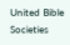United Bible Societies